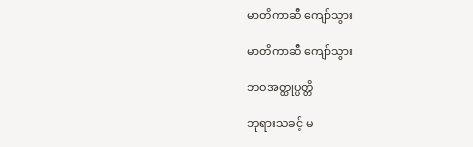မာတိကာဆီ ကျော်သွား

မာတိကာဆီ ကျော်သွား

ဘဝအတ္ထုပ္ပတ္တိ

ဘုရားသခင့် မ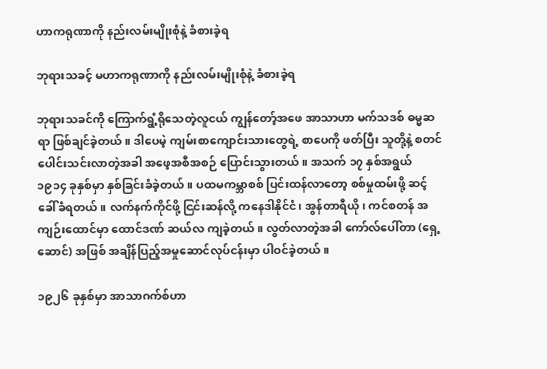ဟာကရုဏာကို နည်းလမ်းမျိုးစုံနဲ့ ခံစားခဲ့ရ

ဘုရားသခင့် မဟာကရုဏာကို နည်းလမ်းမျိုးစုံနဲ့ ခံစားခဲ့ရ

ဘုရားသခင်ကို ကြောက်ရွံ့ရိုသေတဲ့လူငယ် ကျွန်တော့်အဖေ အာသာဟာ မက်သဒစ် ဓမ္မဆရာ ဖြစ်ချင်ခဲ့တယ်။ ဒါပေမဲ့ ကျမ်းစာကျောင်းသားတွေရဲ့ စာပေကို ဖတ်ပြီး သူတို့နဲ့ စတင်ပေါင်းသင်းလာတဲ့အခါ အဖေ့အစီအစဉ် ပြောင်းသွားတယ်။ အသက် ၁၇ နှစ်အရွယ် ၁၉၁၄ ခုနှစ်မှာ နှစ်ခြင်းခံခဲ့တယ်။ ပထမကမ္ဘာစစ် ပြင်းထန်လာတော့ စစ်မှုထမ်းဖို့ ဆင့်ခေါ်ခံရတယ်။ လက်နက်ကိုင်ဖို့ ငြင်းဆန်လို့ ကနေဒါနိုင်ငံ၊ အွန်တာရီယို၊ ကင်စတန် အကျဉ်းထောင်မှာ ထောင်ဒဏ် ဆယ်လ ကျခဲ့တယ်။ လွတ်လာတဲ့အခါ ကော်လ်ပေါ်တာ (ရှေ့ဆောင်) အဖြစ် အချိန်ပြည့်အမှုဆောင်လုပ်ငန်းမှာ ပါဝင်ခဲ့တယ်။

၁၉၂၆ ခုနှစ်မှာ အာသာဂက်စ်ဟာ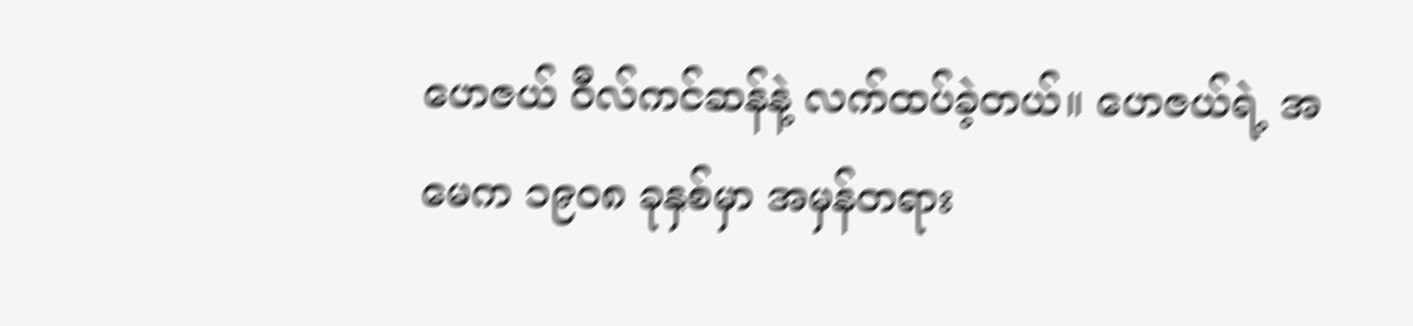ဟေဇယ် ဝီလ်ကင်ဆန်နဲ့ လက်ထပ်ခဲ့တယ်။ ဟေဇယ်ရဲ့ အမေက ၁၉၀၈ ခုနှစ်မှာ အမှန်တရား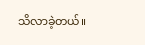သိလာခဲ့တယ်။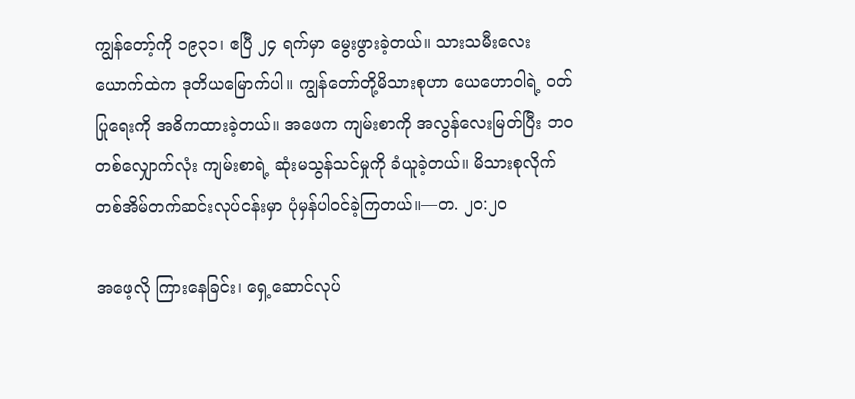ကျွန်တော့်ကို ၁၉၃၁၊ ဧပြီ ၂၄ ရက်မှာ မွေးဖွားခဲ့တယ်။ သားသမီးလေးယောက်ထဲက ဒုတိယမြောက်ပါ။ ကျွန်တော်တို့မိသားစုဟာ ယေဟောဝါရဲ့ ဝတ်ပြုရေးကို အဓိကထားခဲ့တယ်။ အဖေက ကျမ်းစာကို အလွန်လေးမြတ်ပြီး ဘဝတစ်လျှောက်လုံး ကျမ်းစာရဲ့ ဆုံးမသွန်သင်မှုကို ခံယူခဲ့တယ်။ မိသားစုလိုက် တစ်အိမ်တက်ဆင်းလုပ်ငန်းမှာ ပုံမှန်ပါဝင်ခဲ့ကြတယ်။—တ. ၂၀:၂၀

အဖေ့လို ကြားနေခြင်း၊ ရှေ့ဆောင်လုပ်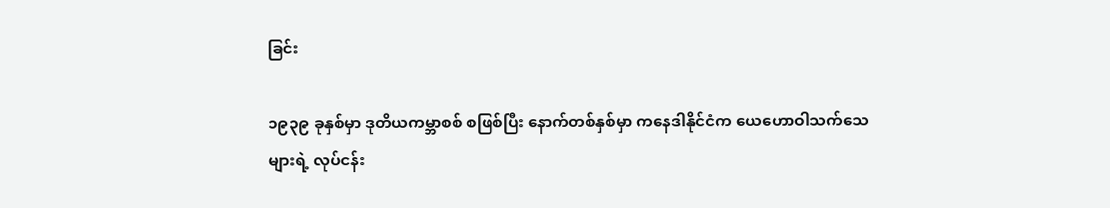ခြင်း

၁၉၃၉ ခုနှစ်မှာ ဒုတိယကမ္ဘာစစ် စဖြစ်ပြီး နောက်တစ်နှစ်မှာ ကနေဒါနိုင်ငံက ယေဟောဝါသက်သေများရဲ့ လုပ်ငန်း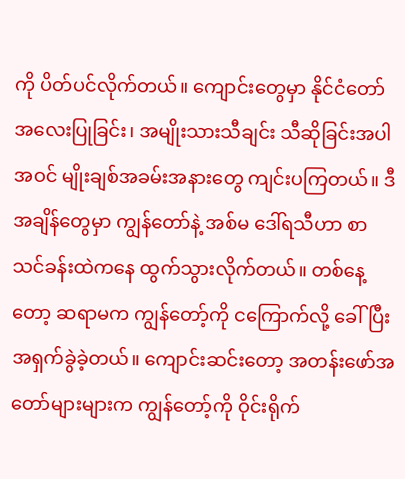ကို ပိတ်ပင်လိုက်တယ်။ ကျောင်းတွေမှာ နိုင်ငံတော် အလေးပြုခြင်း၊ အမျိုးသားသီချင်း သီဆိုခြင်းအပါအဝင် မျိုးချစ်အခမ်းအနားတွေ ကျင်းပကြတယ်။ ဒီအချိန်တွေမှာ ကျွန်တော်နဲ့ အစ်မ ဒေါ်ရသီဟာ စာသင်ခန်းထဲကနေ ထွက်သွားလိုက်တယ်။ တစ်နေ့တော့ ဆရာမက ကျွန်တော့်ကို ငကြောက်လို့ ခေါ်ပြီး အရှက်ခွဲခဲ့တယ်။ ကျောင်းဆင်းတော့ အတန်းဖော်အတော်များများက ကျွန်တော့်ကို ဝိုင်းရိုက်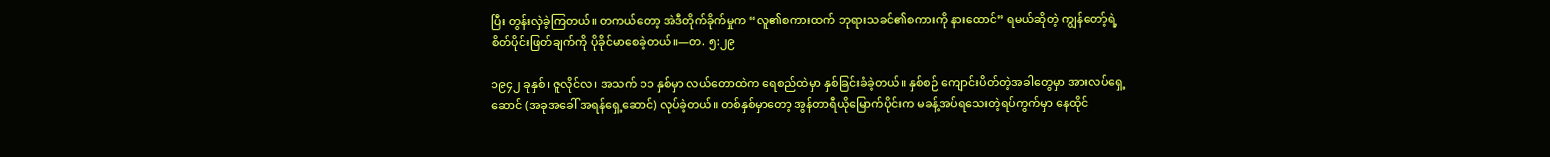ပြီး တွန်းလှဲခဲ့ကြတယ်။ တကယ်တော့ အဲဒီတိုက်ခိုက်မှုက “လူ၏စကားထက် ဘုရားသခင်၏စကားကို နားထောင်” ရမယ်ဆိုတဲ့ ကျွန်တော့်ရဲ့ စိတ်ပိုင်းဖြတ်ချက်ကို ပိုခိုင်မာစေခဲ့တယ်။—တ. ၅:၂၉

၁၉၄၂ ခုနှစ်၊ ဇူလိုင်လ၊ အသက် ၁၁ နှစ်မှာ လယ်တောထဲက ရေစည်ထဲမှာ နှစ်ခြင်းခံခဲ့တယ်။ နှစ်စဉ် ကျောင်းပိတ်တဲ့အခါတွေမှာ အားလပ်ရှေ့ဆောင် (အခုအခေါ် အရန်ရှေ့ဆောင်) လုပ်ခဲ့တယ်။ တစ်နှစ်မှာတော့ အွန်တာရီယိုမြောက်ပိုင်းက မခန့်အပ်ရသေးတဲ့ရပ်ကွက်မှာ နေထိုင်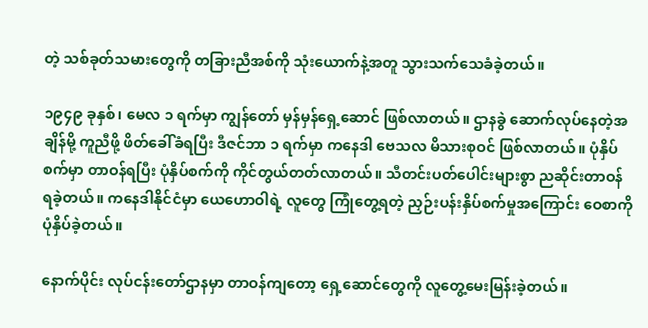တဲ့ သစ်ခုတ်သမားတွေကို တခြားညီအစ်ကို သုံးယောက်နဲ့အတူ သွားသက်သေခံခဲ့တယ်။

၁၉၄၉ ခုနှစ်၊ မေလ ၁ ရက်မှာ ကျွန်တော် မှန်မှန်ရှေ့ဆောင် ဖြစ်လာတယ်။ ဌာနခွဲ ဆောက်လုပ်နေတဲ့အချိန်မို့ ကူညီဖို့ ဖိတ်ခေါ်ခံရပြီး ဒီဇင်ဘာ ၁ ရက်မှာ ကနေဒါ ဗေသလ မိသားစုဝင် ဖြစ်လာတယ်။ ပုံနှိပ်စက်မှာ တာဝန်ရပြီး ပုံနှိပ်စက်ကို ကိုင်တွယ်တတ်လာတယ်။ သီတင်းပတ်ပေါင်းများစွာ ညဆိုင်းတာဝန် ရခဲ့တယ်။ ကနေဒါနိုင်ငံမှာ ယေဟောဝါရဲ့ လူတွေ ကြုံတွေ့ရတဲ့ ညှဉ်းပန်းနှိပ်စက်မှုအကြောင်း ဝေစာကို ပုံနှိပ်ခဲ့တယ်။

နောက်ပိုင်း လုပ်ငန်းတော်ဌာနမှာ တာဝန်ကျတော့ ရှေ့ဆောင်တွေကို လူတွေ့မေးမြန်းခဲ့တယ်။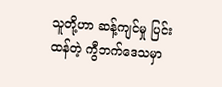သူတို့ဟာ ဆန့်ကျင်မှု ပြင်းထန်တဲ့ ကွီဘက်ဒေသမှာ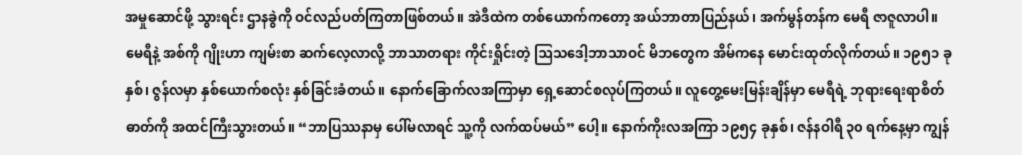အမှုဆောင်ဖို့ သွားရင်း ဌာနခွဲကို ဝင်လည်ပတ်ကြတာဖြစ်တယ်။ အဲဒီထဲက တစ်ယောက်ကတော့ အယ်ဘာတာပြည်နယ်၊ အက်မွန်တန်က မေရီ ဇာဇူလာပါ။ မေရီနဲ့ အစ်ကို ဂျိုးဟာ ကျမ်းစာ ဆက်လေ့လာလို့ ဘာသာတရား ကိုင်းရှိုင်းတဲ့ ဩသဒေါ့ဘာသာဝင် မိဘတွေက အိမ်ကနေ မောင်းထုတ်လိုက်တယ်။ ၁၉၅၁ ခုနှစ်၊ ဇွန်လမှာ နှစ်ယောက်စလုံး နှစ်ခြင်းခံတယ်။ နောက်ခြောက်လအကြာမှာ ရှေ့ဆောင်စလုပ်ကြတယ်။ လူတွေ့မေးမြန်းချိန်မှာ မေရီရဲ့ ဘုရားရေးရာစိတ်ဓာတ်ကို အထင်ကြီးသွားတယ်။ “ဘာပြဿနာမှ ပေါ်မလာရင် သူ့ကို လက်ထပ်မယ်” ပေါ့။ နောက်ကိုးလအကြာ ၁၉၅၄ ခုနှစ်၊ ဇန်နဝါရီ ၃၀ ရက်နေ့မှာ ကျွန်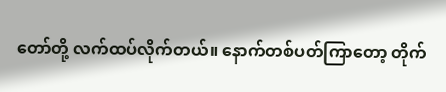တော်တို့ လက်ထပ်လိုက်တယ်။ နောက်တစ်ပတ်ကြာတော့ တိုက်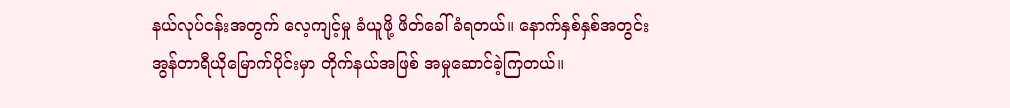နယ်လုပ်ငန်းအတွက် လေ့ကျင့်မှု ခံယူဖို့ ဖိတ်ခေါ်ခံရတယ်။ နောက်နှစ်နှစ်အတွင်း အွန်တာရီယိုမြောက်ပိုင်းမှာ တိုက်နယ်အဖြစ် အမှုဆောင်ခဲ့ကြတယ်။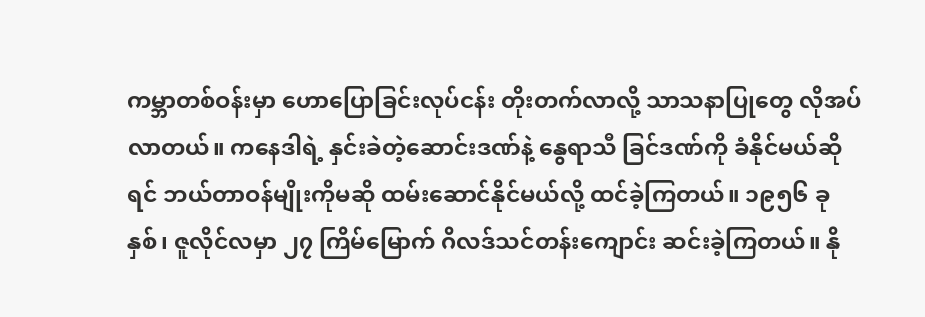ကမ္ဘာတစ်ဝန်းမှာ ဟောပြောခြင်းလုပ်ငန်း တိုးတက်လာလို့ သာသနာပြုတွေ လိုအပ်လာတယ်။ ကနေဒါရဲ့ နှင်းခဲတဲ့ဆောင်းဒဏ်နဲ့ နွေရာသီ ခြင်ဒဏ်ကို ခံနိုင်မယ်ဆိုရင် ဘယ်တာဝန်မျိုးကိုမဆို ထမ်းဆောင်နိုင်မယ်လို့ ထင်ခဲ့ကြတယ်။ ၁၉၅၆ ခုနှစ်၊ ဇူလိုင်လမှာ ၂၇ ကြိမ်မြောက် ဂိလဒ်သင်တန်းကျောင်း ဆင်းခဲ့ကြတယ်။ နို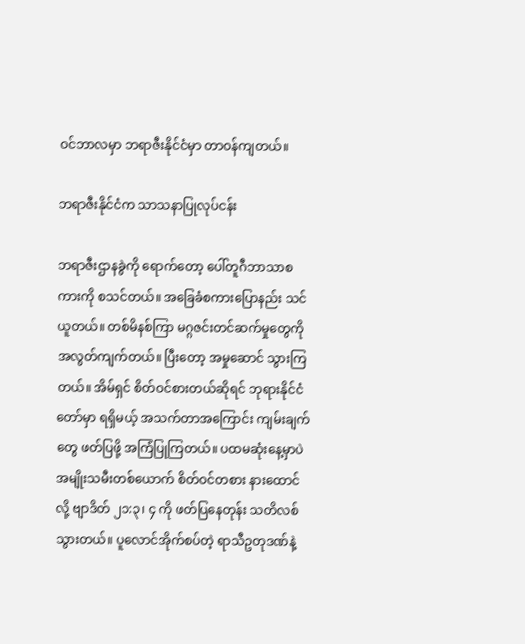ဝင်ဘာလမှာ ဘရာဇီးနိုင်ငံမှာ တာဝန်ကျတယ်။

ဘရာဇီးနိုင်ငံက သာသနာပြုလုပ်ငန်း

ဘရာဇီးဌာနခွဲကို ရောက်တော့ ပေါ်တူဂီဘာသာစကားကို စသင်တယ်။ အခြေခံစကားပြောနည်း သင်ယူတယ်။ တစ်မိနစ်ကြာ မဂ္ဂဇင်းတင်ဆက်မှုတွေကို အလွတ်ကျက်တယ်။ ပြီးတော့ အမှုဆောင် သွားကြတယ်။ အိမ်ရှင် စိတ်ဝင်စားတယ်ဆိုရင် ဘုရားနိုင်ငံတော်မှာ ရရှိမယ့် အသက်တာအကြောင်း ကျမ်းချက်တွေ ဖတ်ပြဖို့ အကြံပြုကြတယ်။ ပထမဆုံးနေ့မှာပဲ အမျိုးသမီးတစ်ယောက် စိတ်ဝင်တစား နားထောင်လို့ ဗျာဒိတ် ၂၁:၃၊ ၄ ကို ဖတ်ပြနေတုန်း သတိလစ်သွားတယ်။ ပူလောင်အိုက်စပ်တဲ့ ရာသီဥတုဒဏ်နဲ့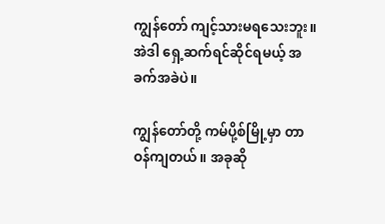ကျွန်တော် ကျင့်သားမရသေးဘူး။ အဲဒါ ရှေ့ဆက်ရင်ဆိုင်ရမယ့် အခက်အခဲပဲ။

ကျွန်တော်တို့ ကမ်ပို့စ်မြို့မှာ တာဝန်ကျတယ်။ အခုဆို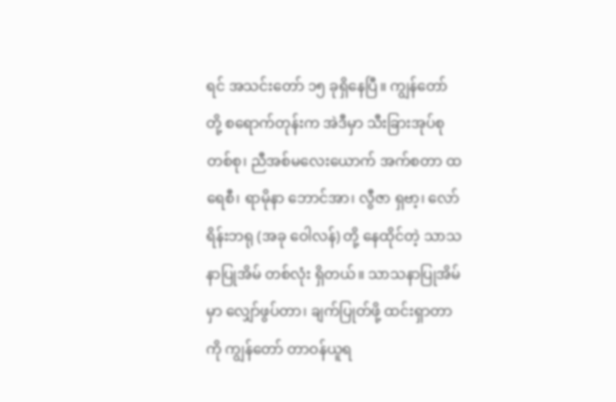ရင် အသင်းတော် ၁၅ ခုရှိနေပြီ။ ကျွန်တော်တို့ စရောက်တုန်းက အဲဒီမှာ သီးခြားအုပ်စုတစ်စု၊ ညီအစ်မလေးယောက် အက်စတာ ထရေစီ၊ ရာမိုနာ ဘောင်အာ၊ လွီဇာ ရှဗာ့၊ လော်ရိန်းဘရု (အခု ဝေါလန်) တို့ နေထိုင်တဲ့ သာသနာပြုအိမ် တစ်လုံး ရှိတယ်။ သာသနာပြုအိမ်မှာ လျှော်ဖွပ်တာ၊ ချက်ပြုတ်ဖို့ ထင်းရှာတာကို ကျွန်တော် တာဝန်ယူရ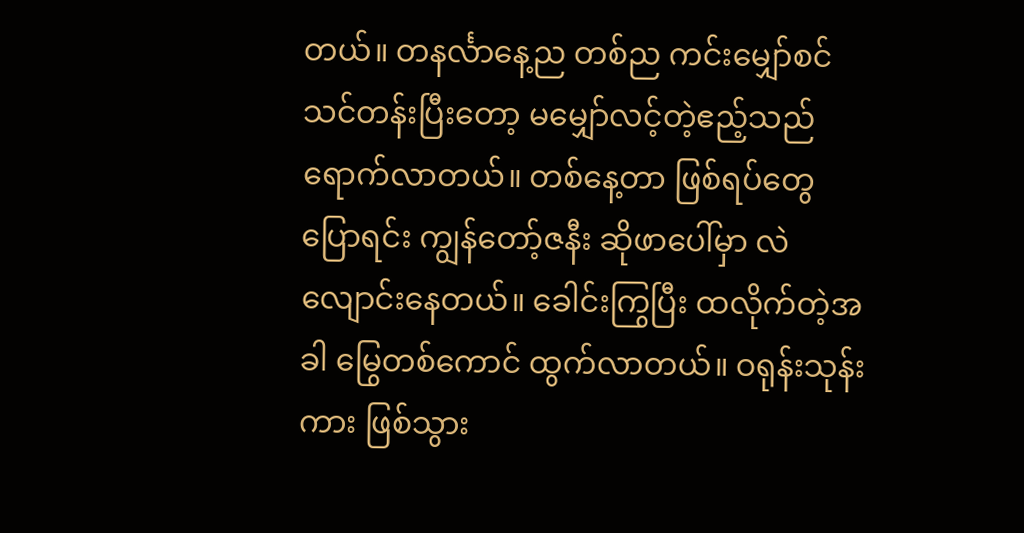တယ်။ တနင်္လာနေ့ည တစ်ည ကင်းမျှော်စင် သင်တန်းပြီးတော့ မမျှော်လင့်တဲ့ဧည့်သည် ရောက်လာတယ်။ တစ်နေ့တာ ဖြစ်ရပ်တွေ ပြောရင်း ကျွန်တော့်ဇနီး ဆိုဖာပေါ်မှာ လဲလျောင်းနေတယ်။ ခေါင်းကြွပြီး ထလိုက်တဲ့အခါ မြွေတစ်ကောင် ထွက်လာတယ်။ ဝရုန်းသုန်းကား ဖြစ်သွား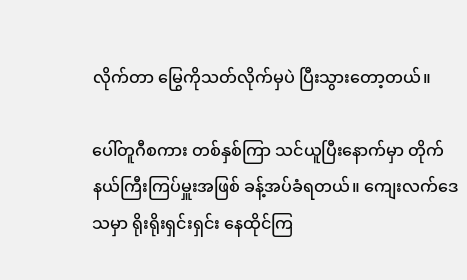လိုက်တာ မြွေကိုသတ်လိုက်မှပဲ ပြီးသွားတော့တယ်။

ပေါ်တူဂီစကား တစ်နှစ်ကြာ သင်ယူပြီးနောက်မှာ တိုက်နယ်ကြီးကြပ်မှူးအဖြစ် ခန့်အပ်ခံရတယ်။ ကျေးလက်ဒေသမှာ ရိုးရိုးရှင်းရှင်း နေထိုင်ကြ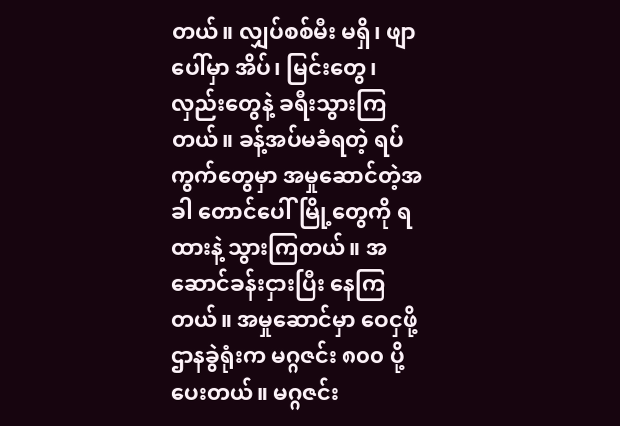တယ်။ လျှပ်စစ်မီး မရှိ၊ ဖျာပေါ်မှာ အိပ်၊ မြင်းတွေ၊ လှည်းတွေနဲ့ ခရီးသွားကြတယ်။ ခန့်အပ်မခံရတဲ့ ရပ်ကွက်တွေမှာ အမှုဆောင်တဲ့အခါ တောင်ပေါ်မြို့တွေကို ရထားနဲ့ သွားကြတယ်။ အဆောင်ခန်းငှားပြီး နေကြတယ်။ အမှုဆောင်မှာ ဝေငှဖို့ ဌာနခွဲရုံးက မဂ္ဂဇင်း ၈၀၀ ပို့ပေးတယ်။ မဂ္ဂဇင်း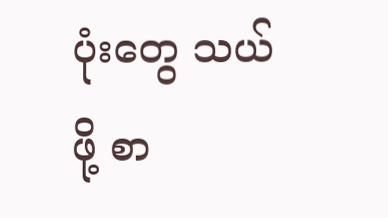ပုံးတွေ သယ်ဖို့ စာ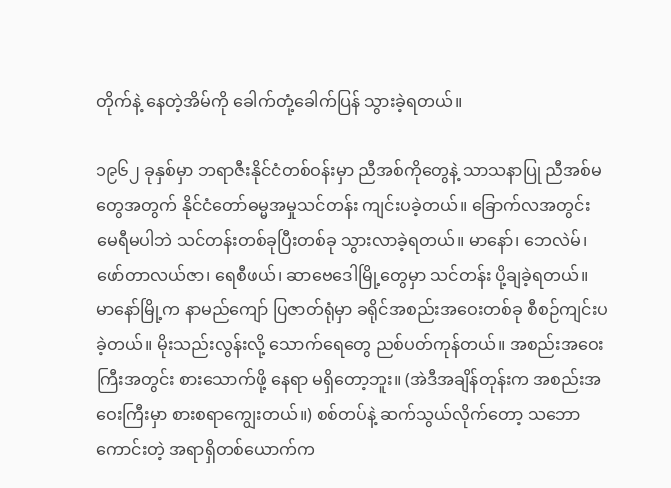တိုက်နဲ့ နေတဲ့အိမ်ကို ခေါက်တုံ့ခေါက်ပြန် သွားခဲ့ရတယ်။

၁၉၆၂ ခုနှစ်မှာ ဘရာဇီးနိုင်ငံတစ်ဝန်းမှာ ညီအစ်ကိုတွေနဲ့ သာသနာပြု ညီအစ်မတွေအတွက် နိုင်ငံတော်ဓမ္မအမှုသင်တန်း ကျင်းပခဲ့တယ်။ ခြောက်လအတွင်း မေရီမပါဘဲ သင်တန်းတစ်ခုပြီးတစ်ခု သွားလာခဲ့ရတယ်။ မာနော်၊ ဘေလဲမ်၊ ဖော်တာလယ်ဇာ၊ ရေစီဖယ်၊ ဆာဗေဒေါမြို့တွေမှာ သင်တန်း ပို့ချခဲ့ရတယ်။ မာနော်မြို့က နာမည်ကျော် ပြဇာတ်ရုံမှာ ခရိုင်အစည်းအဝေးတစ်ခု စီစဉ်ကျင်းပခဲ့တယ်။ မိုးသည်းလွန်းလို့ သောက်ရေတွေ ညစ်ပတ်ကုန်တယ်။ အစည်းအဝေးကြီးအတွင်း စားသောက်ဖို့ နေရာ မရှိတော့ဘူး။ (အဲဒီအချိန်တုန်းက အစည်းအဝေးကြီးမှာ စားစရာကျွေးတယ်။) စစ်တပ်နဲ့ ဆက်သွယ်လိုက်တော့ သဘောကောင်းတဲ့ အရာရှိတစ်ယောက်က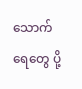သောက်ရေတွေ ပို့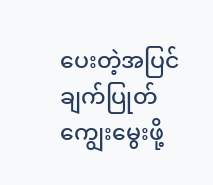ပေးတဲ့အပြင် ချက်ပြုတ်ကျွေးမွေးဖို့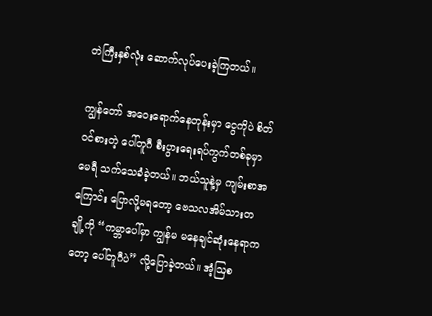တဲကြီးနှစ်လုံး ဆောက်လုပ်ပေးခဲ့ကြတယ်။

ကျွန်တော် အဝေးရောက်နေတုန်းမှာ ငွေကိုပဲ စိတ်ဝင်စားတဲ့ ပေါ်တူဂီ စီးပွားရေးရပ်ကွက်တစ်ခုမှာ မေရီ သက်သေခံခဲ့တယ်။ ဘယ်သူနဲ့မှ ကျမ်းစာအကြောင်း ပြောလို့မရတော့ ဗေသလအိမ်သားတချို့ကို “ကမ္ဘာပေါ်မှာ ကျွန်မ မနေချင်ဆုံးနေရာကတော့ ပေါ်တူဂီပဲ” လို့ပြောခဲ့တယ်။ အံ့ဩစ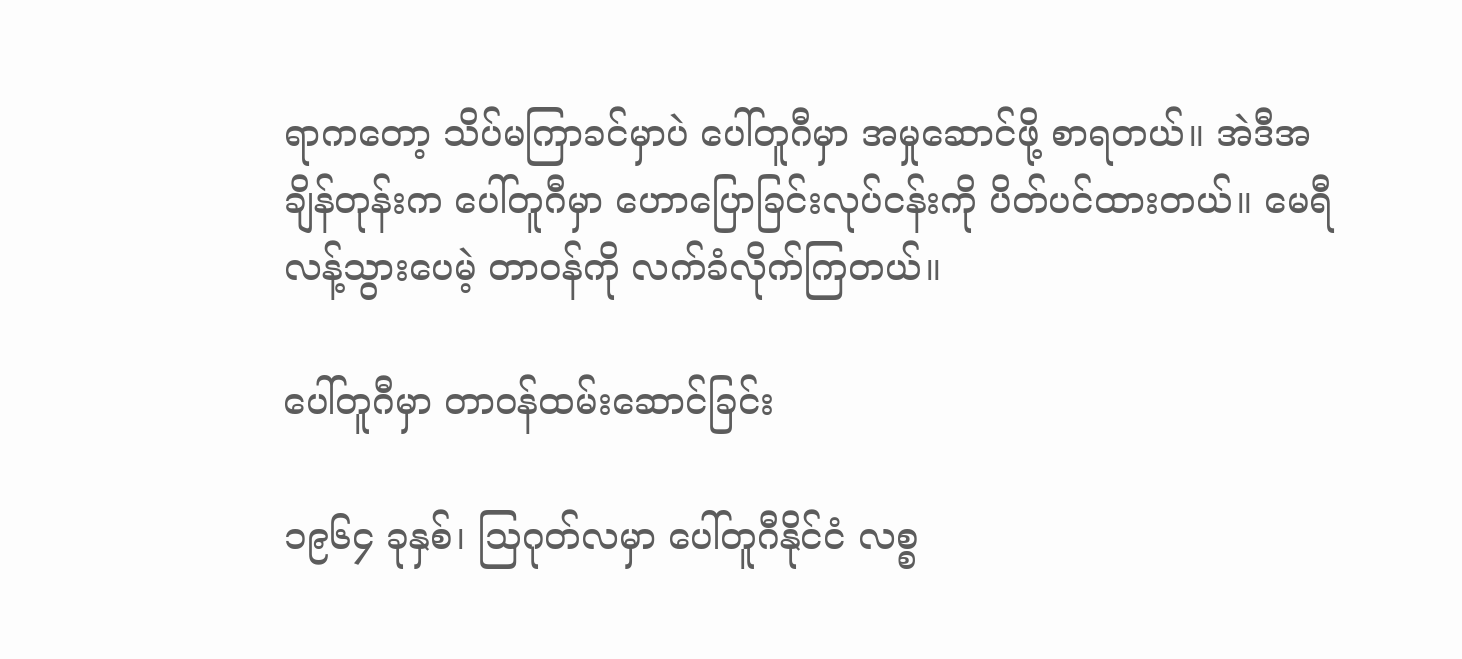ရာကတော့ သိပ်မကြာခင်မှာပဲ ပေါ်တူဂီမှာ အမှုဆောင်ဖို့ စာရတယ်။ အဲဒီအချိန်တုန်းက ပေါ်တူဂီမှာ ဟောပြောခြင်းလုပ်ငန်းကို ပိတ်ပင်ထားတယ်။ မေရီ လန့်သွားပေမဲ့ တာဝန်ကို လက်ခံလိုက်ကြတယ်။

ပေါ်တူဂီမှာ တာဝန်ထမ်းဆောင်ခြင်း

၁၉၆၄ ခုနှစ်၊ ဩဂုတ်လမှာ ပေါ်တူဂီနိုင်ငံ လစ္စ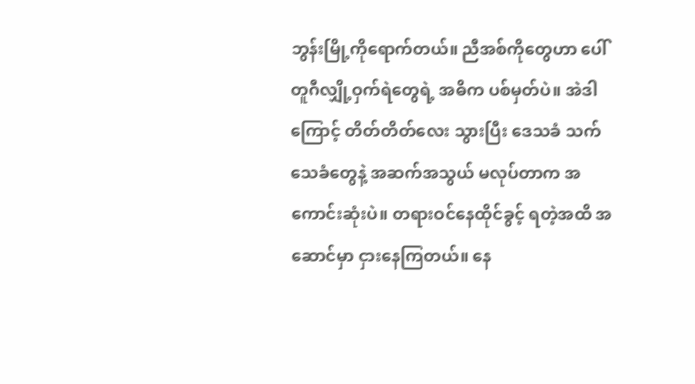ဘွန်းမြို့ကိုရောက်တယ်။ ညီအစ်ကိုတွေဟာ ပေါ်တူဂီလျှို့ဝှက်ရဲတွေရဲ့ အဓိက ပစ်မှတ်ပဲ။ အဲဒါကြောင့် တိတ်တိတ်လေး သွားပြီး ဒေသခံ သက်သေခံတွေနဲ့ အဆက်အသွယ် မလုပ်တာက အကောင်းဆုံးပဲ။ တရားဝင်နေထိုင်ခွင့် ရတဲ့အထိ အဆောင်မှာ ငှားနေကြတယ်။ နေ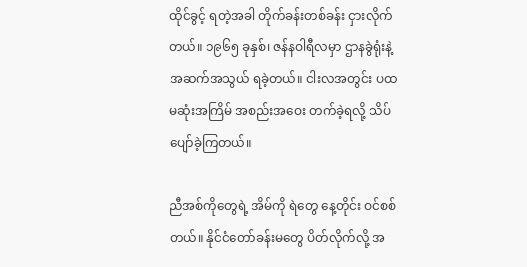ထိုင်ခွင့် ရတဲ့အခါ တိုက်ခန်းတစ်ခန်း ငှားလိုက်တယ်။ ၁၉၆၅ ခုနှစ်၊ ဇန်နဝါရီလမှာ ဌာနခွဲရုံးနဲ့ အဆက်အသွယ် ရခဲ့တယ်။ ငါးလအတွင်း ပထမဆုံးအကြိမ် အစည်းအဝေး တက်ခဲ့ရလို့ သိပ်ပျော်ခဲ့ကြတယ်။

ညီအစ်ကိုတွေရဲ့ အိမ်ကို ရဲတွေ နေ့တိုင်း ဝင်စစ်တယ်။ နိုင်ငံတော်ခန်းမတွေ ပိတ်လိုက်လို့ အ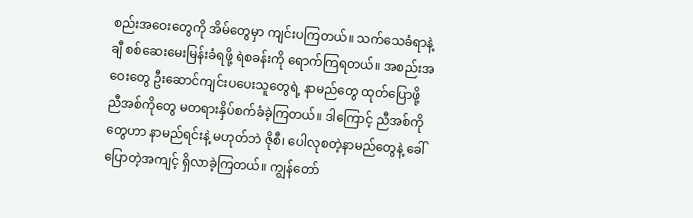စည်းအဝေးတွေကို အိမ်တွေမှာ ကျင်းပကြတယ်။ သက်သေခံရာနဲ့ချီ စစ်ဆေးမေးမြန်းခံရဖို့ ရဲစခန်းကို ရောက်ကြရတယ်။ အစည်းအဝေးတွေ ဦးဆောင်ကျင်းပပေးသူတွေရဲ့ နာမည်တွေ ထုတ်ပြောဖို့ ညီအစ်ကိုတွေ မတရားနှိပ်စက်ခံခဲ့ကြတယ်။ ဒါကြောင့် ညီအစ်ကိုတွေဟာ နာမည်ရင်းနဲ့ မဟုတ်ဘဲ ဇိုစီ၊ ပေါလုစတဲ့နာမည်တွေနဲ့ ခေါ်ပြောတဲ့အကျင့် ရှိလာခဲ့ကြတယ်။ ကျွန်တော်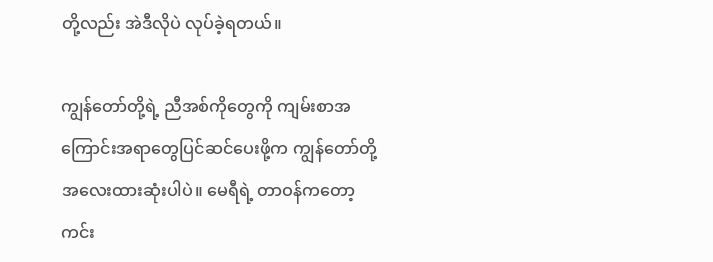တို့လည်း အဲဒီလိုပဲ လုပ်ခဲ့ရတယ်။

ကျွန်တော်တို့ရဲ့ ညီအစ်ကိုတွေကို ကျမ်းစာအကြောင်းအရာတွေပြင်ဆင်ပေးဖို့က ကျွန်တော်တို့ အလေးထားဆုံးပါပဲ။ မေရီရဲ့ တာဝန်ကတော့ ကင်း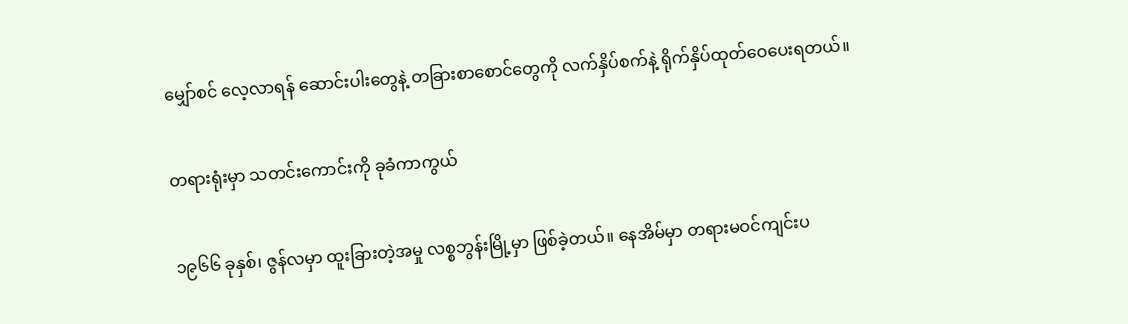မျှော်စင် လေ့လာရန် ဆောင်းပါးတွေနဲ့ တခြားစာစောင်တွေကို လက်နှိပ်စက်နဲ့ ရိုက်နှိပ်ထုတ်ဝေပေးရတယ်။

တရားရုံးမှာ သတင်းကောင်းကို ခုခံကာကွယ်

၁၉၆၆ ခုနှစ်၊ ဇွန်လမှာ ထူးခြားတဲ့အမှု လစ္စဘွန်းမြို့မှာ ဖြစ်ခဲ့တယ်။ နေအိမ်မှာ တရားမဝင်ကျင်းပ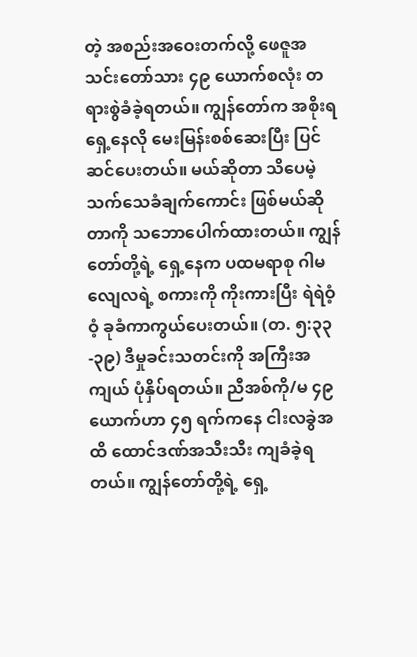တဲ့ အစည်းအဝေးတက်လို့ ဖေဇူအသင်းတော်သား ၄၉ ယောက်စလုံး တရားစွဲခံခဲ့ရတယ်။ ကျွန်တော်က အစိုးရရှေ့နေလို မေးမြန်းစစ်ဆေးပြီး ပြင်ဆင်ပေးတယ်။ မယ်ဆိုတာ သိပေမဲ့ သက်သေခံချက်ကောင်း ဖြစ်မယ်ဆိုတာကို သဘောပေါက်ထားတယ်။ ကျွန်တော်တို့ရဲ့ ရှေ့နေက ပထမရာစု ဂါမလျေလရဲ့ စကားကို ကိုးကားပြီး ရဲရဲဝံ့ဝံ့ ခုခံကာကွယ်ပေးတယ်။ (တ. ၅:၃၃-၃၉) ဒီမှုခင်းသတင်းကို အကြီးအကျယ် ပုံနှိပ်ရတယ်။ ညီအစ်ကို/မ ၄၉ ယောက်ဟာ ၄၅ ရက်ကနေ ငါးလခွဲအထိ ထောင်ဒဏ်အသီးသီး ကျခံခဲ့ရတယ်။ ကျွန်တော်တို့ရဲ့ ရှေ့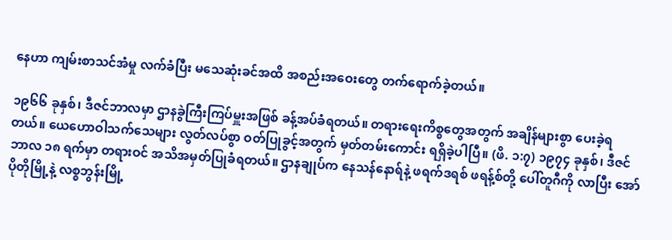နေဟာ ကျမ်းစာသင်အံမှု လက်ခံပြီး မသေဆုံးခင်အထိ အစည်းအဝေးတွေ တက်ရောက်ခဲ့တယ်။

၁၉၆၆ ခုနှစ်၊ ဒီဇင်ဘာလမှာ ဌာနခွဲကြီးကြပ်မှူးအဖြစ် ခန့်အပ်ခံရတယ်။ တရားရေးကိစ္စတွေအတွက် အချိန်များစွာ ပေးခဲ့ရတယ်။ ယေဟောဝါသက်သေများ လွတ်လပ်စွာ ဝတ်ပြုခွင့်အတွက် မှတ်တမ်းကောင်း ရရှိခဲ့ပါပြီ။ (ဖိ. ၁:၇) ၁၉၇၄ ခုနှစ်၊ ဒီဇင်ဘာလ ၁၈ ရက်မှာ တရားဝင် အသိအမှတ်ပြုခံရတယ်။ ဌာနချုပ်က နေသန်နောရ်နဲ့ ဖရက်ဒရစ် ဖရန့်စ်တို့ ပေါ်တူဂီကို လာပြီး အော်ပိုတိုမြို့နဲ့ လစ္စဘွန်းမြို့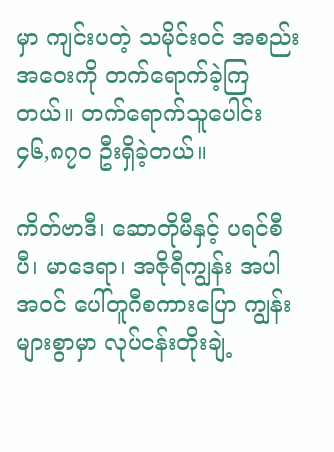မှာ ကျင်းပတဲ့ သမိုင်းဝင် အစည်းအဝေးကို တက်ရောက်ခဲ့ကြတယ်။ တက်ရောက်သူပေါင်း ၄၆,၈၇၀ ဦးရှိခဲ့တယ်။

ကိတ်ဗာဒီ၊ ဆောတိုမီနှင့် ပရင်စီပီ၊ မာဒေရာ၊ အဇိုရီကျွန်း အပါအဝင် ပေါ်တူဂီစကားပြော ကျွန်းများစွာမှာ လုပ်ငန်းတိုးချဲ့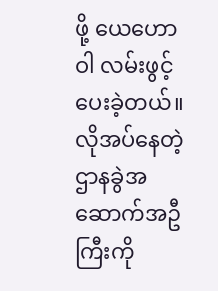ဖို့ ယေဟောဝါ လမ်းဖွင့်ပေးခဲ့တယ်။ လိုအပ်နေတဲ့ ဌာနခွဲအဆောက်အဦကြီးကို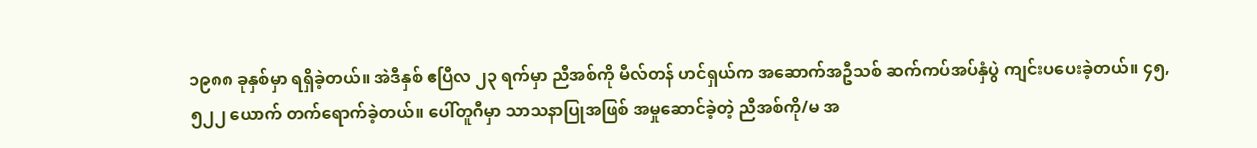၁၉၈၈ ခုနှစ်မှာ ရရှိခဲ့တယ်။ အဲဒီနှစ် ဧပြီလ ၂၃ ရက်မှာ ညီအစ်ကို မီလ်တန် ဟင်ရှယ်က အဆောက်အဦသစ် ဆက်ကပ်အပ်နှံပွဲ ကျင်းပပေးခဲ့တယ်။ ၄၅,၅၂၂ ယောက် တက်ရောက်ခဲ့တယ်။ ပေါ်တူဂီမှာ သာသနာပြုအဖြစ် အမှုဆောင်ခဲ့တဲ့ ညီအစ်ကို/မ အ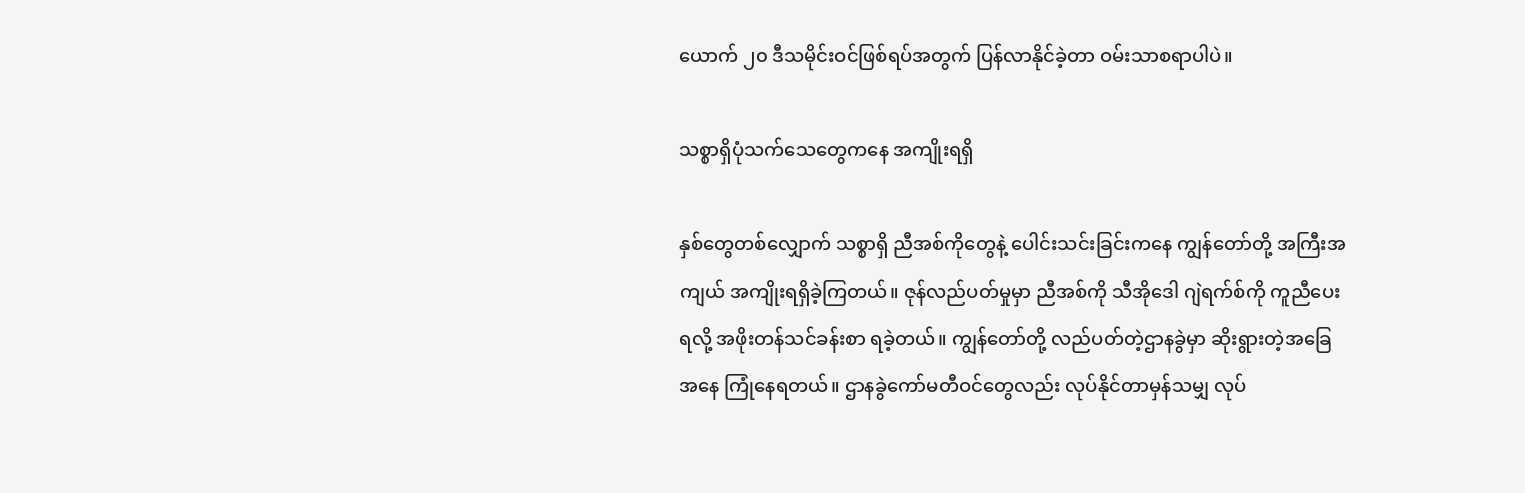ယောက် ၂၀ ဒီသမိုင်းဝင်ဖြစ်ရပ်အတွက် ပြန်လာနိုင်ခဲ့တာ ဝမ်းသာစရာပါပဲ။

သစ္စာရှိပုံသက်သေတွေကနေ အကျိုးရရှိ

နှစ်တွေတစ်လျှောက် သစ္စာရှိ ညီအစ်ကိုတွေနဲ့ ပေါင်းသင်းခြင်းကနေ ကျွန်တော်တို့ အကြီးအကျယ် အကျိုးရရှိခဲ့ကြတယ်။ ဇုန်လည်ပတ်မှုမှာ ညီအစ်ကို သီအိုဒေါ ဂျဲရက်စ်ကို ကူညီပေးရလို့ အဖိုးတန်သင်ခန်းစာ ရခဲ့တယ်။ ကျွန်တော်တို့ လည်ပတ်တဲ့ဌာနခွဲမှာ ဆိုးရွားတဲ့အခြေအနေ ကြုံနေရတယ်။ ဌာနခွဲကော်မတီဝင်တွေလည်း လုပ်နိုင်တာမှန်သမျှ လုပ်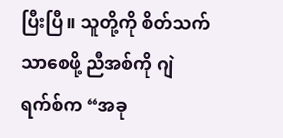ပြီးပြီ။ သူတို့ကို စိတ်သက်သာစေဖို့ ညီအစ်ကို ဂျဲရက်စ်က “အခု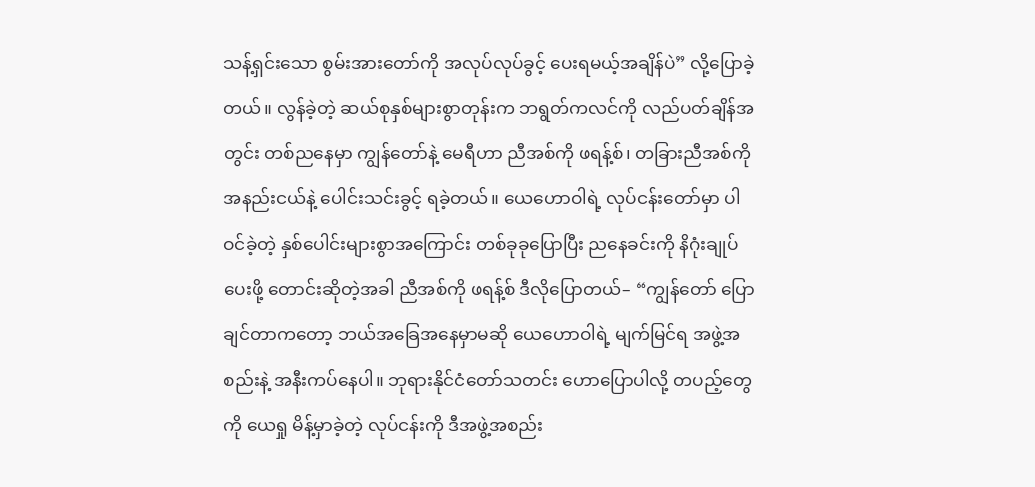သန့်ရှင်းသော စွမ်းအားတော်ကို အလုပ်လုပ်ခွင့် ပေးရမယ့်အချိန်ပဲ” လို့ပြောခဲ့တယ်။ လွန်ခဲ့တဲ့ ဆယ်စုနှစ်များစွာတုန်းက ဘရွတ်ကလင်ကို လည်ပတ်ချိန်အတွင်း တစ်ညနေမှာ ကျွန်တော်နဲ့ မေရီဟာ ညီအစ်ကို ဖရန့်စ်၊ တခြားညီအစ်ကိုအနည်းငယ်နဲ့ ပေါင်းသင်းခွင့် ရခဲ့တယ်။ ယေဟောဝါရဲ့ လုပ်ငန်းတော်မှာ ပါဝင်ခဲ့တဲ့ နှစ်ပေါင်းများစွာအကြောင်း တစ်ခုခုပြောပြီး ညနေခင်းကို နိဂုံးချုပ်ပေးဖို့ တောင်းဆိုတဲ့အခါ ညီအစ်ကို ဖရန့်စ် ဒီလိုပြောတယ်– “ကျွန်တော် ပြောချင်တာကတော့ ဘယ်အခြေအနေမှာမဆို ယေဟောဝါရဲ့ မျက်မြင်ရ အဖွဲ့အစည်းနဲ့ အနီးကပ်နေပါ။ ဘုရားနိုင်ငံတော်သတင်း ဟောပြောပါလို့ တပည့်တွေကို ယေရှု မိန့်မှာခဲ့တဲ့ လုပ်ငန်းကို ဒီအဖွဲ့အစည်း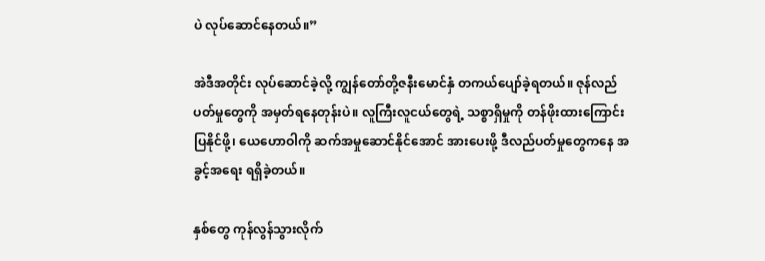ပဲ လုပ်ဆောင်နေတယ်။”

အဲဒီအတိုင်း လုပ်ဆောင်ခဲ့လို့ ကျွန်တော်တို့ဇနီးမောင်နှံ တကယ်ပျော်ခဲ့ရတယ်။ ဇုန်လည်ပတ်မှုတွေကို အမှတ်ရနေတုန်းပဲ။ လူကြီးလူငယ်တွေရဲ့ သစ္စာရှိမှုကို တန်ဖိုးထားကြောင်း ပြနိုင်ဖို့၊ ယေဟောဝါကို ဆက်အမှုဆောင်နိုင်အောင် အားပေးဖို့ ဒီလည်ပတ်မှုတွေကနေ အခွင့်အရေး ရရှိခဲ့တယ်။

နှစ်တွေ ကုန်လွန်သွားလိုက်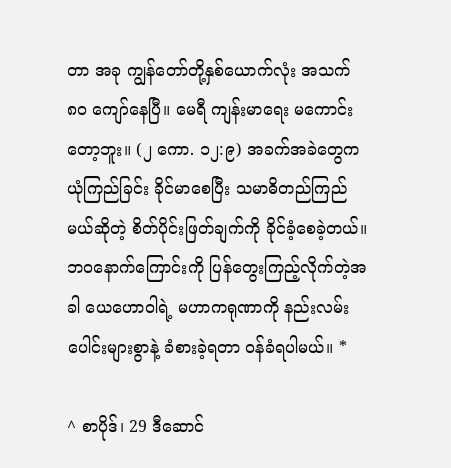တာ အခု ကျွန်တော်တို့နှစ်ယောက်လုံး အသက် ၈၀ ကျော်နေပြီ။ မေရီ ကျန်းမာရေး မကောင်းတော့ဘူး။ (၂ ကော. ၁၂:၉) အခက်အခဲတွေက ယုံကြည်ခြင်း ခိုင်မာစေပြီး သမာဓိတည်ကြည်မယ်ဆိုတဲ့ စိတ်ပိုင်းဖြတ်ချက်ကို ခိုင်ခံ့စေခဲ့တယ်။ ဘဝနောက်ကြောင်းကို ပြန်တွေးကြည့်လိုက်တဲ့အခါ ယေဟောဝါရဲ့ မဟာကရုဏာကို နည်းလမ်းပေါင်းများစွာနဲ့ ခံစားခဲ့ရတာ ဝန်ခံရပါမယ်။ *

^ စာပိုဒ်၊ 29 ဒီဆောင်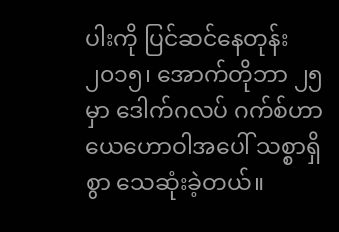ပါးကို ပြင်ဆင်နေတုန်း ၂၀၁၅၊ အောက်တိုဘာ ၂၅ မှာ ဒေါက်ဂလပ် ဂက်စ်ဟာ ယေဟောဝါအပေါ် သစ္စာရှိစွာ သေဆုံးခဲ့တယ်။